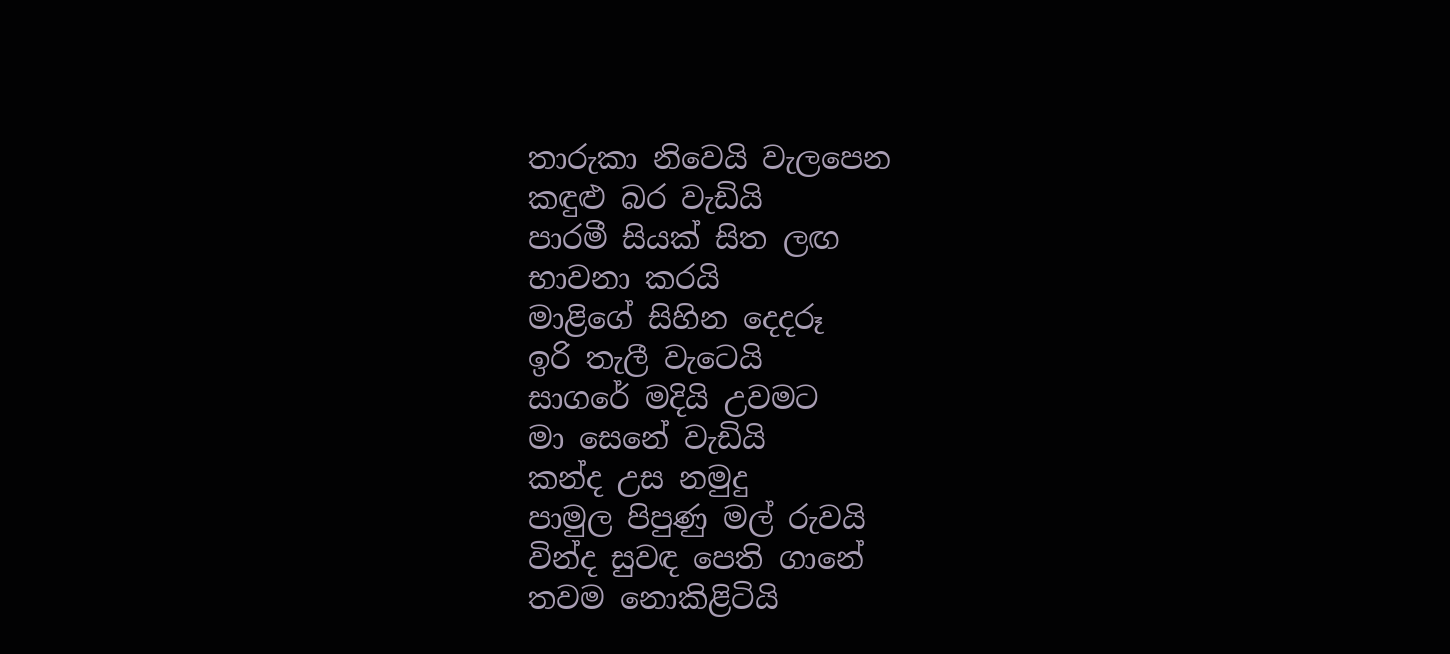තාරුකා නිවෙයි වැලපෙන
කඳුළු බර වැඩියි
පාරමී සියක් සිත ලඟ
භාවනා කරයි
මාළිගේ සිහින දෙදරූ
ඉරි තැලී වැටෙයි
සාගරේ මදියි උවමට
මා සෙනේ වැඩියි
කන්ද උස නමුදු
පාමුල පිපුණු මල් රුවයි
වින්ද සුවඳ පෙති ගානේ
තවම නොකිළිටියි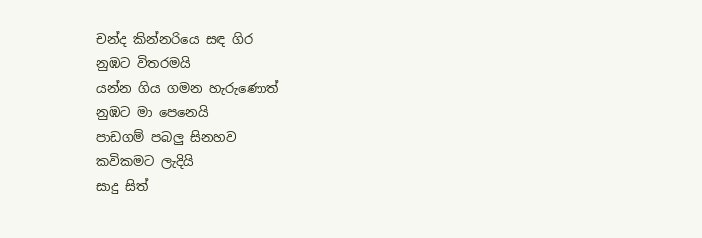චන්ද කින්නරියෙ සඳ ගිර
නුඹට විතරමයි
යන්න ගිය ගමන හැරුණොත්
නුඹට මා පෙනෙයි
පාඩගම් පබලු සිනහව
කවිකමට ලැදියි
සාදු සිත්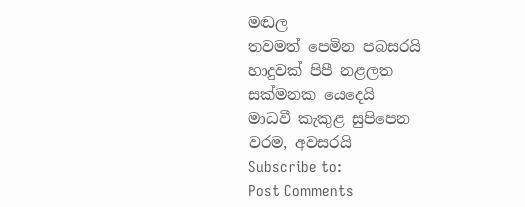මඬල
තවමත් පෙමින පබසරයි
හාදුවක් පිපී නළලත
සක්මනක යෙදෙයි
මාධවී කැකුළ සුපිපෙන
වරම, අවසරයි
Subscribe to:
Post Comments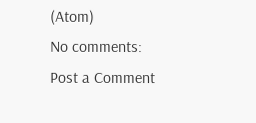(Atom)
No comments:
Post a Comment